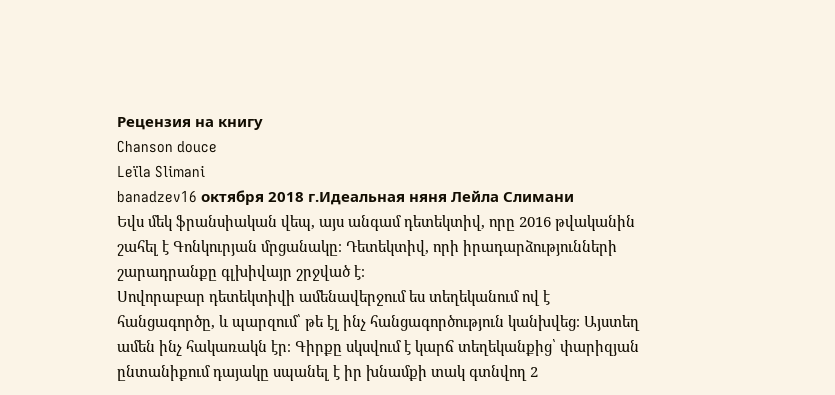Рецензия на книгу
Chanson douce
Leïla Slimani
banadzev16 октября 2018 г.Идеальная няня Лейла Слимани
Եվս մեկ ֆրանսիական վեպ, այս անգամ դետեկտիվ, որը 2016 թվականին շահել է Գոնկուրյան մրցանակը։ Դետեկտիվ, որի իրադարձությունների շարադրանքը գլխիվայր շրջված է։
Սովորաբար դետեկտիվի ամենավերջում ես տեղեկանում ով է հանցագործը, և պարզում՝ թե էլ ինչ հանցագործություն կանխվեց։ Այստեղ ամեն ինչ հակառակն էր։ Գիրքը սկսվում է կարճ տեղեկանքից՝ փարիզյան ընտանիքում դայակը սպանել է իր խնամքի տակ գտնվող 2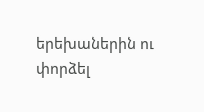երեխաներին ու փորձել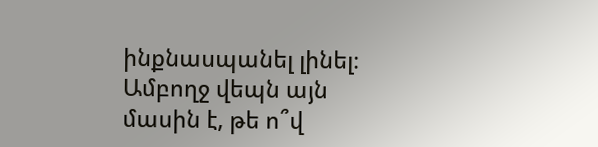ինքնասպանել լինել։ Ամբողջ վեպն այն մասին է, թե ո՞վ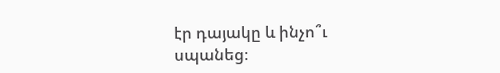էր դայակը և ինչո՞ւ սպանեց։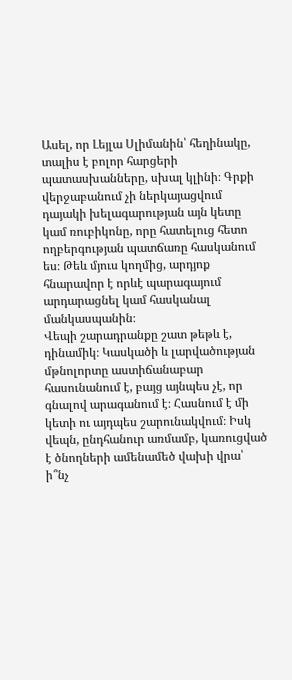Ասել, որ Լեյլա Սլիմանին՝ հեղինակը, տալիս է բոլոր հարցերի պատասխանները, սխալ կլինի։ Գրքի վերջաբանում չի ներկայացվում դայակի խելագարության այն կետը կամ ռուբիկոնը, որը հատելուց հետո ողբերգության պատճառը հասկանում ես։ Թեև մյուս կողմից, արդյոք հնարավոր է որևէ պարագայում արդարացնել կամ հասկանալ մանկասպանին։
Վեպի շարադրանքը շատ թեթև է, դինամիկ։ Կասկածի և լարվածության մթնոլորտը աստիճանաբար հասունանում է, բայց այնպես չէ, որ գնալով արագանում է։ Հասնում է մի կետի ու այդպես շարունակվում։ Իսկ վեպն, ընդհանուր առմամբ, կառուցված է ծնողների ամենամեծ վախի վրա՝ ի՞նչ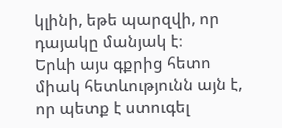կլինի, եթե պարզվի, որ դայակը մանյակ է։
Երևի այս գքրից հետո միակ հետևությունն այն է, որ պետք է ստուգել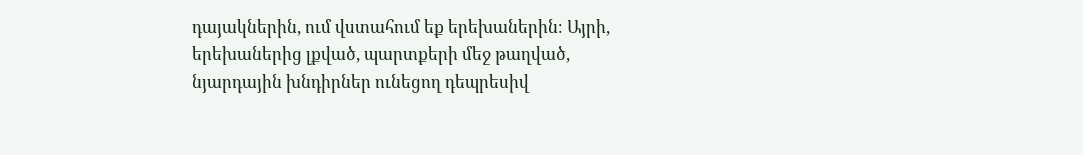դայակներին, ում վստահում եք երեխաներին։ Այրի, երեխաներից լքված, պարտքերի մեջ թաղված, նյարդային խնդիրներ ունեցող դեպրեսիվ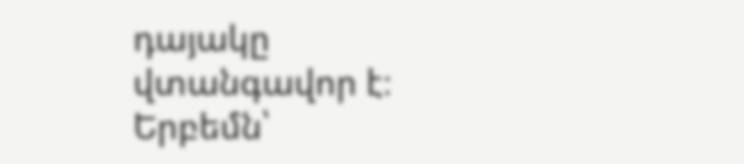դայակը վտանգավոր է։ Երբեմն՝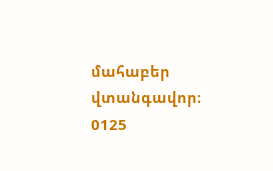մահաբեր վտանգավոր։
0125